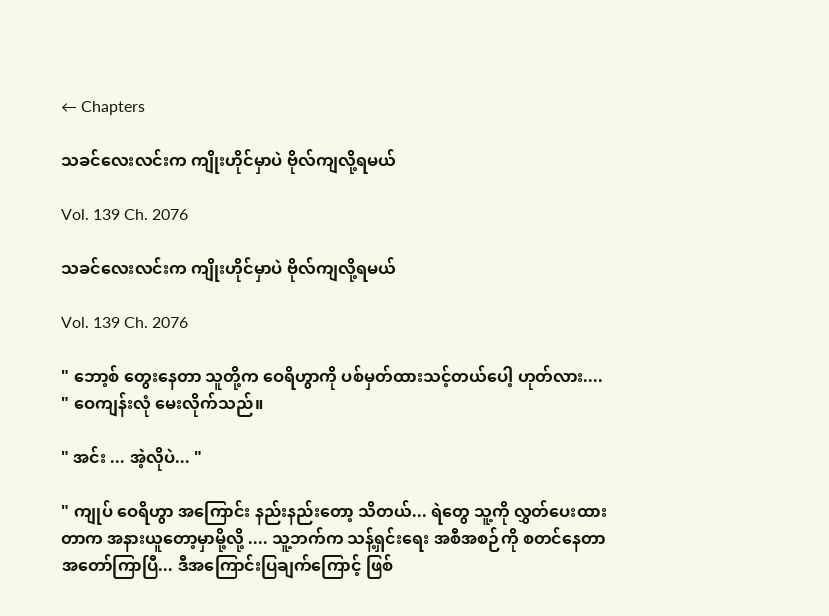← Chapters

သခင်လေးလင်းက ကျိုးဟိုင်မှာပဲ ဗိုလ်ကျလို့ရမယ်

Vol. 139 Ch. 2076

သခင်လေးလင်းက ကျိုးဟိုင်မှာပဲ ဗိုလ်ကျလို့ရမယ်

Vol. 139 Ch. 2076

" ဘော့စ် တွေးနေတာ သူတို့က ဝေရိဟွာကို ပစ်မှတ်ထားသင့်တယ်ပေါ့ ဟုတ်လား.... " ဝေကျန်းလုံ မေးလိုက်သည်။

" အင်း ... အဲ့လိုပဲ... "

" ကျုပ် ဝေရိဟွာ အကြောင်း နည်းနည်းတော့ သိတယ်... ရဲတွေ သူ့ကို လွှတ်ပေးထားတာက အနားယူတော့မှာမို့လို့ .... သူ့ဘက်က သန့်ရှင်းရေး အစီအစဉ်ကို စတင်နေတာ အတော်ကြာပြီ... ဒီအကြောင်းပြချက်ကြောင့် ဖြစ်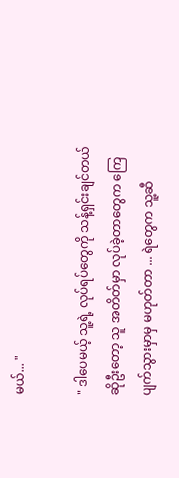မယ်... "

" ဒါပေမယ့် သူ့ရဲ့ လုပ်ရပ်တွေကို သန့်ရှင်းချင်တယ်ဆိုဦးတော့ သူ အတိတ်မှာ လုပ်ခဲ့တာတွေက ကြေပျက်သွားမှာမှ မဟုတ်တာ ... ရဲတွေက သူ့ဆီ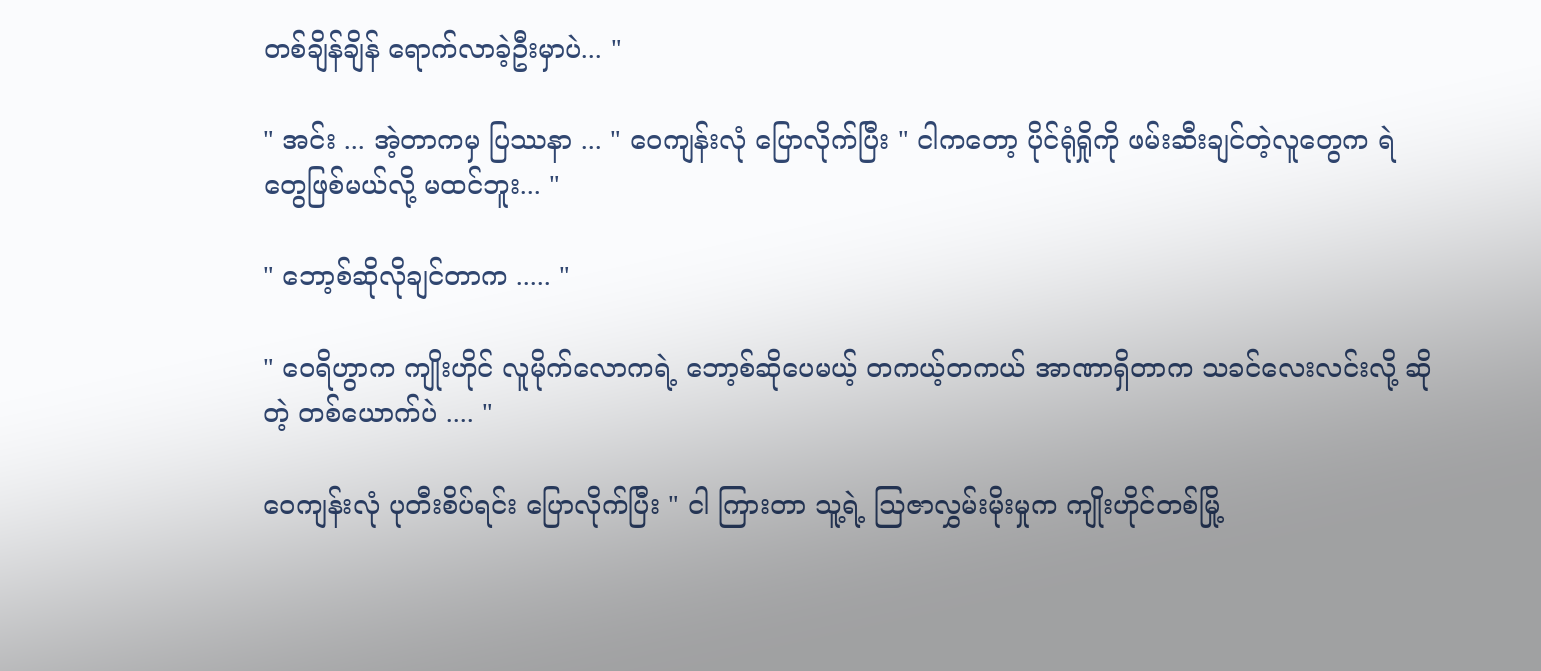တစ်ချိန်ချိန် ရောက်လာခဲ့ဦးမှာပဲ... "

" အင်း ... အဲ့တာကမှ ပြဿနာ ... " ဝေကျန်းလုံ ပြောလိုက်ပြီး " ငါကတော့ ပိုင်ရုံရှိုကို ဖမ်းဆီးချင်တဲ့လူတွေက ရဲတွေဖြစ်မယ်လို့ မထင်ဘူး... "

" ဘော့စ်ဆိုလိုချင်တာက ..... "

" ဝေရိဟွာက ကျိုးဟိုင် လူမိုက်လောကရဲ့ ဘော့စ်ဆိုပေမယ့် တကယ့်တကယ် အာဏာရှိတာက သခင်လေးလင်းလို့ ဆိုတဲ့ တစ်ယောက်ပဲ .... "

ဝေကျန်းလုံ ပုတီးစိပ်ရင်း ပြောလိုက်ပြီး " ငါ ကြားတာ သူ့ရဲ့ ဩဇာလွှမ်းမိုးမှုက ကျိုးဟိုင်တစ်မြို့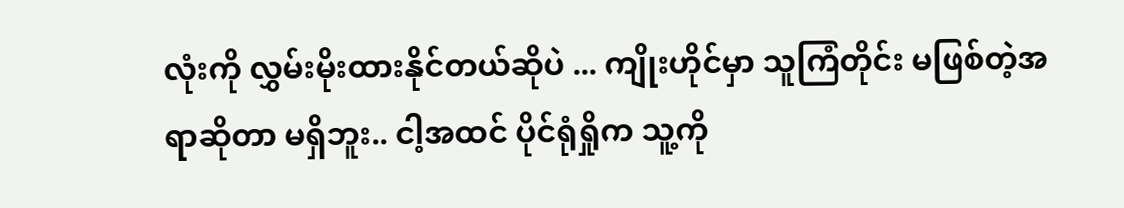လုံးကို လွှမ်းမိုးထားနိုင်တယ်ဆိုပဲ ... ကျိုးဟိုင်မှာ သူကြံတိုင်း မဖြစ်တဲ့အရာဆိုတာ မရှိဘူး.. ငါ့အထင် ပိုင်ရုံရှိုက သူ့ကို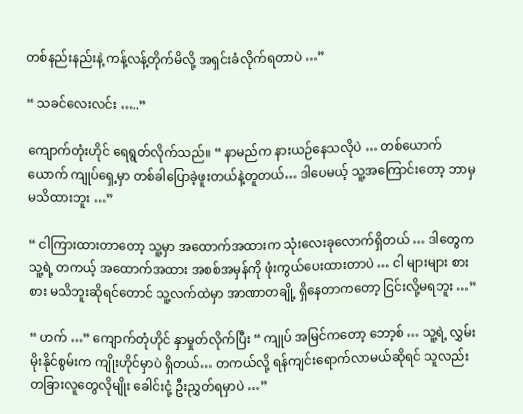တစ်နည်းနည်းနဲ့ ကန့်လန့်တိုက်မိလို့ အရှင်းခံလိုက်ရတာပဲ …”

“ သခင်လေးလင်း …..”

ကျောက်တုံးဟိုင် ရေရွတ်လိုက်သည်။ “ နာမည်က နားယဉ်နေသလိုပဲ … တစ်ယောက်ယောက် ကျုပ်ရှေ့မှာ တစ်ခါပြောခဲ့ဖူးတယ်နဲ့တူတယ်… ဒါပေမယ့် သူ့အကြောင်းတော့ ဘာမှ မသိထားဘူး …”

“ ငါကြားထားတာတော့ သူ့မှာ အထောက်အထားက သုံးလေးခုလောက်ရှိတယ် … ဒါတွေက သူ့ရဲ့ တကယ့် အထောက်အထား အစစ်အမှန်ကို ဖုံးကွယ်ပေးထားတာပဲ … ငါ များများ စားစား မသိဘူးဆိုရင်တောင် သူ့လက်ထဲမှာ အာဏာတချို့ ရှိနေတာကတော့ ငြင်းလို့မရဘူး …”

“ ဟက် …” ကျောက်တုံဟိုင် နှာမှုတ်လိုက်ပြီး “ ကျုပ် အမြင်ကတော့ ဘော့စ် … သူ့ရဲ့ လွှမ်းမိုးနိုင်စွမ်းက ကျိုးဟိုင်မှာပဲ ရှိတယ်… တကယ်လို့ ရန်ကျင်းရောက်လာမယ်ဆိုရင် သူလည်း တခြားလူတွေလိုမျိုး ခေါင်းငုံ့ ဦးညွှတ်ရမှာပဲ …”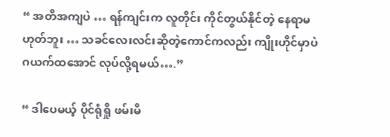“ အတိအကျပဲ … ရန်ကျင်းက လူတိုင်း ကိုင်တွယ်နိုင်တဲ့ နေရာမဟုတ်ဘူး … သခင်လေးလင်းဆိုတဲ့ကောင်ကလည်း ကျိုးဟိုင်မှာပဲ ဂယက်ထအောင် လုပ်လို့ရမယ်….”

“ ဒါပေမယ့် ပိုင်ရုံရှို ဖမ်းမိ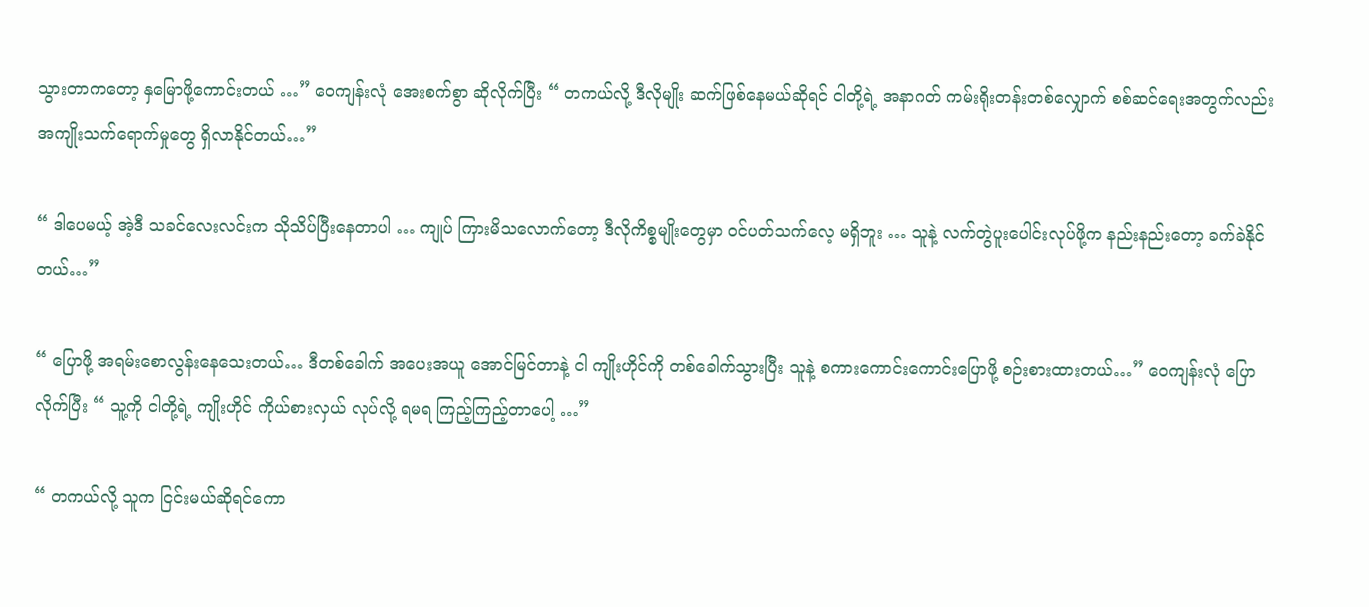သွားတာကတော့ နှမြောဖို့ကောင်းတယ် …” ဝေကျန်းလုံ အေးစက်စွာ ဆိုလိုက်ပြီး “ တကယ်လို့ ဒီလိုမျိုး ဆက်ဖြစ်နေမယ်ဆိုရင် ငါတို့ရဲ့ အနာဂတ် ကမ်းရိုးတန်းတစ်လျှောက် စစ်ဆင်ရေးအတွက်လည်း အကျိုးသက်ရောက်မှုတွေ ရှိလာနိုင်တယ်…”

“ ဒါပေမယ့် အဲ့ဒီ သခင်လေးလင်းက သိုသိပ်ပြီးနေတာပါ … ကျုပ် ကြားမိသလောက်တော့ ဒီလိုကိစ္စမျိုးတွေမှာ ဝင်ပတ်သက်လေ့ မရှိဘူး … သူနဲ့ လက်တွဲပူးပေါင်းလုပ်ဖို့က နည်းနည်းတော့ ခက်ခဲနိုင်တယ်…”

“ ပြောဖို့ အရမ်းစောလွန်းနေသေးတယ်… ဒီတစ်ခေါက် အပေးအယူ အောင်မြင်တာနဲ့ ငါ ကျိုးဟိုင်ကို တစ်ခေါက်သွားပြီး သူနဲ့ စကားကောင်းကောင်းပြောဖို့ စဉ်းစားထားတယ်…” ဝေကျန်းလုံ ပြောလိုက်ပြီး “ သူ့ကို ငါတို့ရဲ့ ကျိုးဟိုင် ကိုယ်စားလှယ် လုပ်လို့ ရမရ ကြည့်ကြည့်တာပေါ့ …”

“ တကယ်လို့ သူက ငြင်းမယ်ဆိုရင်ကော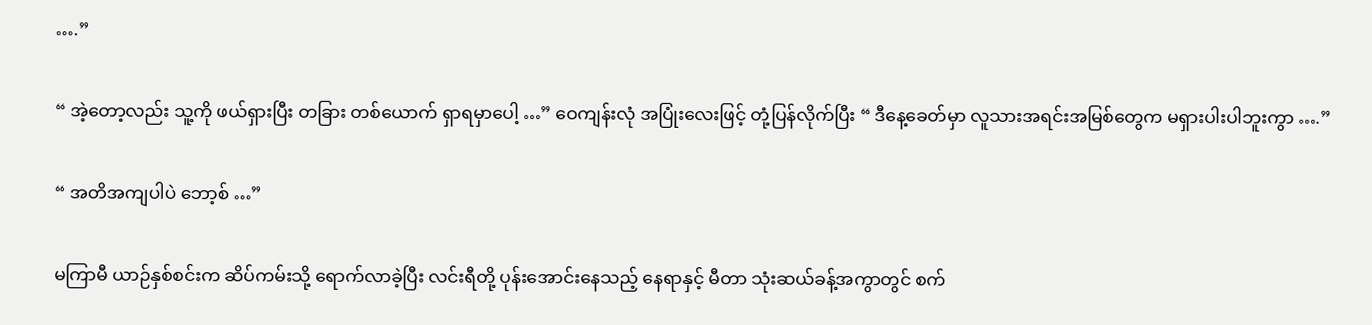….”

“ အဲ့တော့လည်း သူ့ကို ဖယ်ရှားပြီး တခြား တစ်ယောက် ရှာရမှာပေါ့ …” ဝေကျန်းလုံ အပြုံးလေးဖြင့် တုံ့ပြန်လိုက်ပြီး “ ဒီနေ့ခေတ်မှာ လူသားအရင်းအမြစ်တွေက မရှားပါးပါဘူးကွာ ….”

“ အတိအကျပါပဲ ဘော့စ် …”

မကြာမီ ယာဉ်နှစ်စင်းက ဆိပ်ကမ်းသို့ ရောက်လာခဲ့ပြီး လင်းရီတို့ ပုန်းအောင်းနေသည့် နေရာနှင့် မီတာ သုံးဆယ်ခန့်အကွာတွင် စက်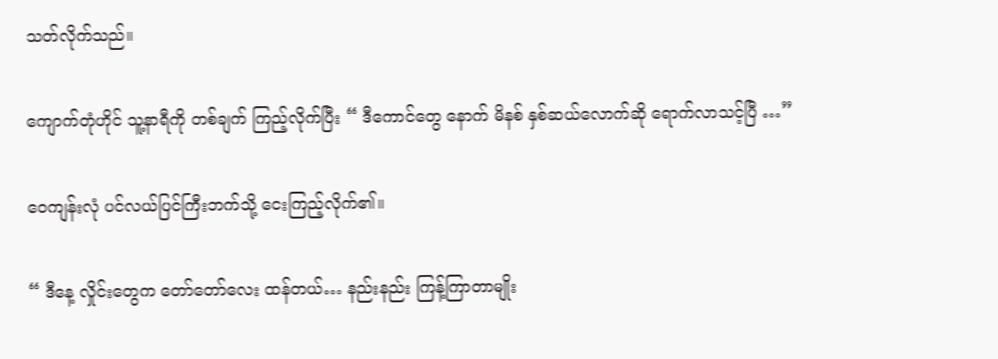သတ်လိုက်သည်။

ကျောက်တုံဟိုင် သူ့နာရီကို တစ်ချက် ကြည့်လိုက်ပြီး “ ဒီကောင်တွေ နောက် မိနစ် နှစ်ဆယ်လောက်ဆို ရောက်လာသင့်ပြီ …”

ဝေကျန်းလုံ ပင်လယ်ပြင်ကြီးဘက်သို့ ငေးကြည့်လိုက်၏။

“ ဒီနေ့ လှိုင်းတွေက တော်တော်လေး ထန်တယ်… နည်းနည်း ကြန့်ကြာတာမျိုး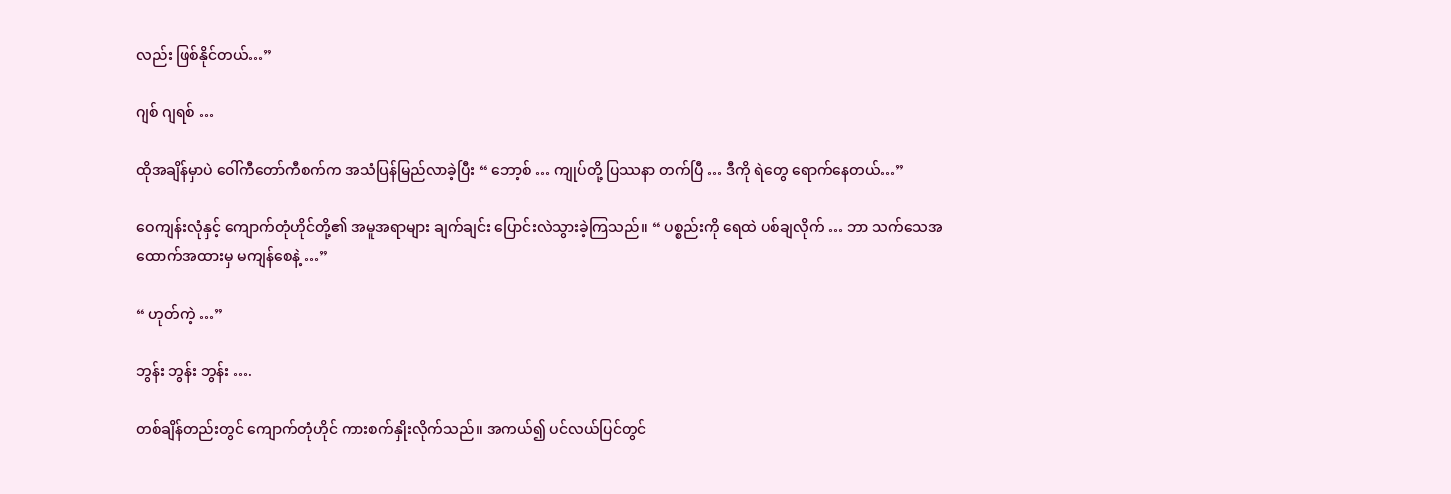လည်း ဖြစ်နိုင်တယ်…”

ဂျစ် ဂျရစ် …

ထိုအချိန်မှာပဲ ဝေါ်ကီတော်ကီစက်က အသံပြန်မြည်လာခဲ့ပြီး “ ဘော့စ် … ကျုပ်တို့ ပြဿနာ တက်ပြီ … ဒီကို ရဲတွေ ရောက်နေတယ်…”

ဝေကျန်းလုံနှင့် ကျောက်တုံဟိုင်တို့၏ အမူအရာများ ချက်ချင်း ပြောင်းလဲသွားခဲ့ကြသည်။ “ ပစ္စည်းကို ရေထဲ ပစ်ချလိုက် … ဘာ သက်သေအထောက်အထားမှ မကျန်စေနဲ့ …”

“ ဟုတ်ကဲ့ …”

ဘွန်း ဘွန်း ဘွန်း ….

တစ်ချိန်တည်းတွင် ကျောက်တုံဟိုင် ကားစက်နှိုးလိုက်သည်။ အကယ်၍ ပင်လယ်ပြင်တွင်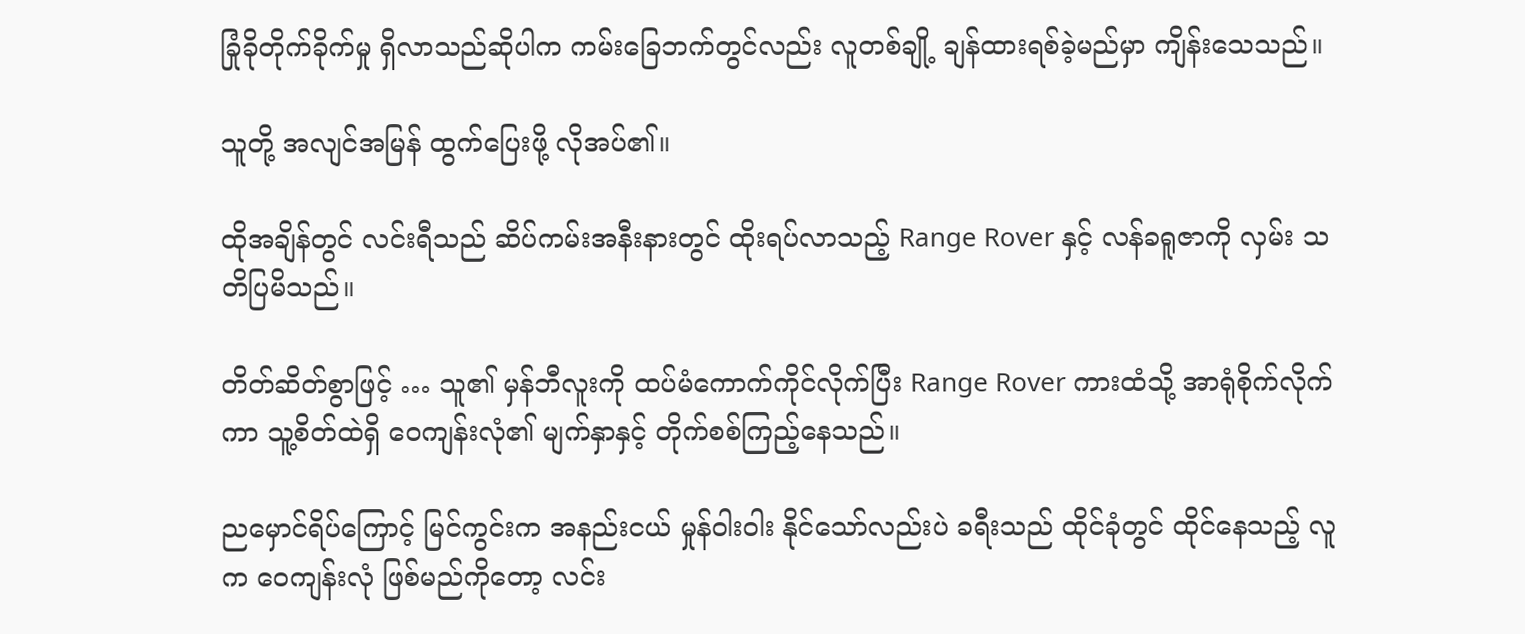ခြုံခိုတိုက်ခိုက်မှု ရှိလာသည်ဆိုပါက ကမ်းခြေဘက်တွင်လည်း လူတစ်ချို့ ချန်ထားရစ်ခဲ့မည်မှာ ကျိန်းသေသည်။

သူတို့ အလျင်အမြန် ထွက်ပြေးဖို့ လိုအပ်၏။

ထိုအချိန်တွင် လင်းရီသည် ဆိပ်ကမ်းအနီးနားတွင် ထိုးရပ်လာသည့် Range Rover နှင့် လန်ခရူဇာကို လှမ်း သတိပြမိသည်။

တိတ်ဆိတ်စွာဖြင့် … သူ၏ မှန်ဘီလူးကို ထပ်မံကောက်ကိုင်လိုက်ပြီး Range Rover ကားထံသို့ အာရုံစိုက်လိုက်ကာ သူ့စိတ်ထဲရှိ ဝေကျန်းလုံ၏ မျက်နှာနှင့် တိုက်စစ်ကြည့်နေသည်။

ညမှောင်ရိပ်ကြောင့် မြင်ကွင်းက အနည်းငယ် မှုန်ဝါးဝါး နိုင်သော်လည်းပဲ ခရီးသည် ထိုင်ခုံတွင် ထိုင်နေသည့် လူက ဝေကျန်းလုံ ဖြစ်မည်ကိုတော့ လင်း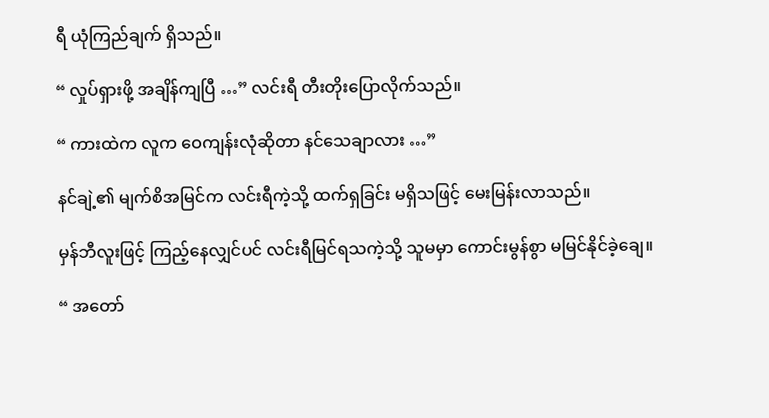ရီ ယုံကြည်ချက် ရှိသည်။

“ လှုပ်ရှားဖို့ အချိန်ကျပြီ …” လင်းရီ တီးတိုးပြောလိုက်သည်။

“ ကားထဲက လူက ဝေကျန်းလုံဆိုတာ နင်သေချာလား …”

နင်ချဲ့၏ မျက်စိအမြင်က လင်းရီကဲ့သို့ ထက်ရှခြင်း မရှိသဖြင့် မေးမြန်းလာသည်။

မှန်ဘီလူးဖြင့် ကြည့်နေလျှင်ပင် လင်းရီမြင်ရသကဲ့သို့ သူမမှာ ကောင်းမွန်စွာ မမြင်နိုင်ခဲ့ချေ။

“ အတော်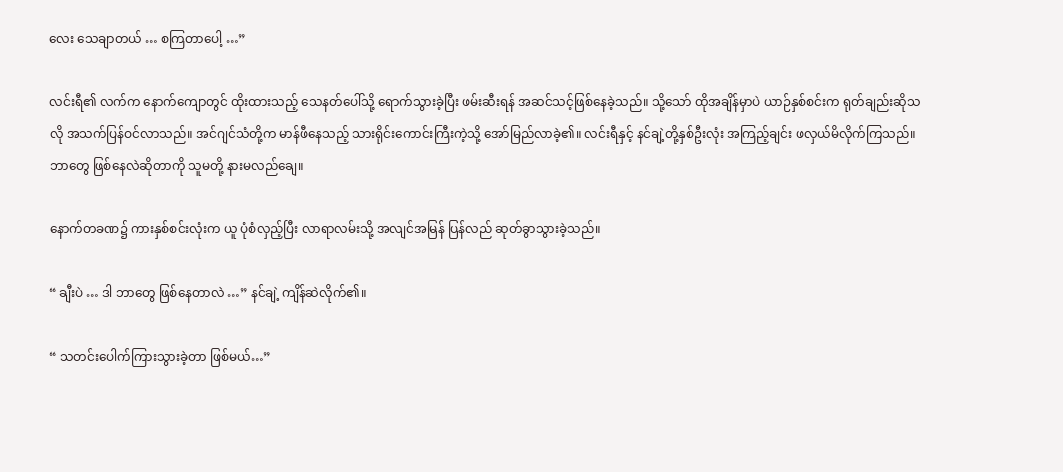လေး သေချာတယ် … စကြတာပေါ့ …”

လင်းရီ၏ လက်က နောက်ကျောတွင် ထိုးထားသည့် သေနတ်ပေါ်သို့ ရောက်သွားခဲ့ပြီး ဖမ်းဆီးရန် အဆင်သင့်ဖြစ်နေခဲ့သည်။ သို့သော် ထိုအချိန်မှာပဲ ယာဉ်နှစ်စင်းက ရုတ်ချည်းဆိုသလို အသက်ပြန်ဝင်လာသည်။ အင်ဂျင်သံတို့က မာန်ဖီနေသည့် သားရိုင်းကောင်းကြီးကဲ့သို့ အော်မြည်လာခဲ့၏။ လင်းရီနှင့် နင်ချဲ့တို့နှစ်ဦးလုံး အကြည့်ချင်း ဖလှယ်မိလိုက်ကြသည်။ ဘာတွေ ဖြစ်နေလဲဆိုတာကို သူမတို့ နားမလည်ချေ။

နောက်တခဏ၌ ကားနှစ်စင်းလုံးက ယူ ပုံစံလှည့်ပြီး လာရာလမ်းသို့ အလျင်အမြန် ပြန်လည် ဆုတ်ခွာသွားခဲ့သည်။

“ ချီးပဲ … ဒါ ဘာတွေ ဖြစ်နေတာလဲ …” နင်ချဲ့ ကျိန်ဆဲလိုက်၏။

“ သတင်းပေါက်ကြားသွားခဲ့တာ ဖြစ်မယ်…”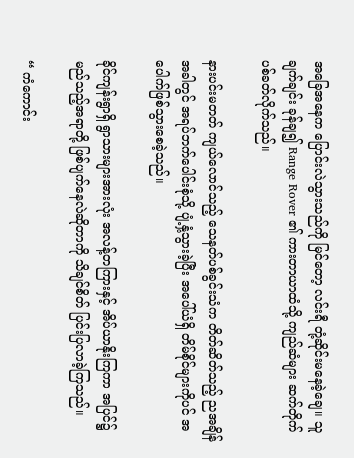အခြေအနေက ပြောင်းလဲသွားသည်ကို မြင်တော့ လင်းရီ တုံ့ဆိုင်းမနေခဲ့ချေ။ သူ ချက်ချင်း ခုန်ချ၍ Range Rover ၏ ကားတာယာထံသို့ ကျည်ဆံများ ဆက်တိုက်ပစ်ခတ်လိုက်သည်။

နားပင်းမတတ် ကျယ်လောင်သည့် သေနတ်ပစ်ခွင်းသံက တိတ်ဆိတ်သည့် ညအချိန်အခါတွင် အရပ်ဘက်ပေါင်းစုံသို့ ပျံ့နှံ့သွားခဲ့ပြီး အပေါ်ယံရှိ တိမ်စိုင်များကိုပင် အပေါက်ဖြစ်သွားစေခဲ့သည်။

ခိုင်ကျန်းရွာရှိ ရွာသားများအားလုံး အလန့်တကြားနှင့် အိပ်ယာနိုးကြကာ အပြင်၌ မည်သည့်အရာတို့ ဖြစ်ပျက်နေလဲဆိုတာကို သိချင်စိတ် ပြင်းပြလာခဲ့ကြသည်။

“ ကံကောင်း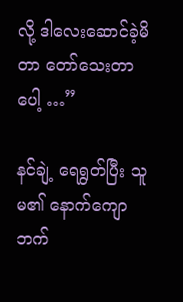လို့ ဒါလေးဆောင်ခဲ့မိတာ တော်သေးတာပေါ့ …”

နင်ချဲ့ ရေရွတ်ပြီး သူမ၏ နောက်ကျောဘက်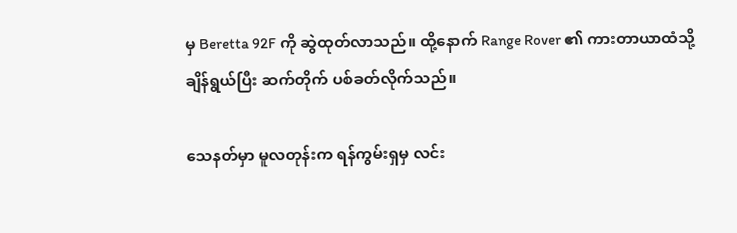မှ Beretta 92F ကို ဆွဲထုတ်လာသည်။ ထို့နောက် Range Rover ၏ ကားတာယာထံသို့ ချိန်ရွယ်ပြီး ဆက်တိုက် ပစ်ခတ်လိုက်သည်။

သေနတ်မှာ မူလတုန်းက ရန်ကွမ်းရှမှ လင်း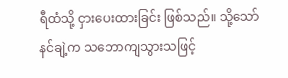ရီထံသို့ ငှားပေးထားခြင်း ဖြစ်သည်။ သို့သော် နင်ချဲ့က သဘောကျသွားသဖြင့်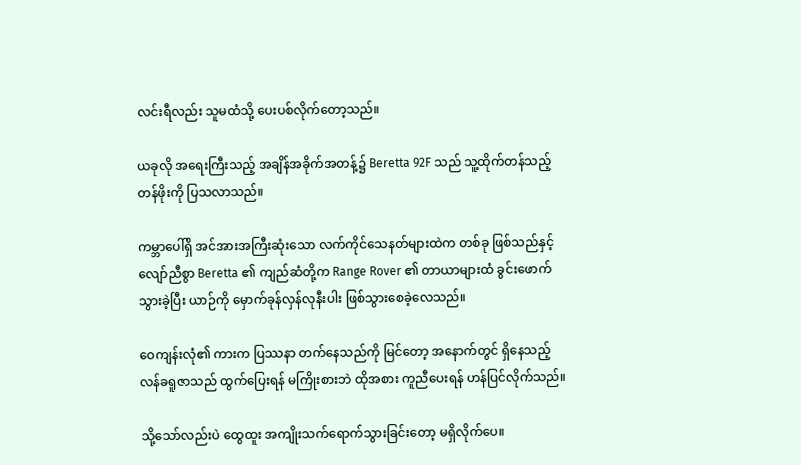လင်းရီလည်း သူမထံသို့ ပေးပစ်လိုက်တော့သည်။

ယခုလို အရေးကြီးသည့် အချိန်အခိုက်အတန့်၌ Beretta 92F သည် သူ့ထိုက်တန်သည့် တန်ဖိုးကို ပြသလာသည်။

ကမ္ဘာပေါ်ရှိ အင်အားအကြီးဆုံးသော လက်ကိုင်သေနတ်များထဲက တစ်ခု ဖြစ်သည်နှင့် လျော်ညီစွာ Beretta ၏ ကျည်ဆံတို့က Range Rover ၏ တာယာများထံ ခွင်းဖောက်သွားခဲ့ပြီး ယာဉ်ကို မှောက်ခုန်လှန်လုနီးပါး ဖြစ်သွားစေခဲ့လေသည်။

ဝေကျန်းလုံ၏ ကားက ပြဿနာ တက်နေသည်ကို မြင်တော့ အနောက်တွင် ရှိနေသည့် လန်ခရူဇာသည် ထွက်ပြေးရန် မကြိုးစားဘဲ ထိုအစား ကူညီပေးရန် ဟန်ပြင်လိုက်သည်။

သို့သော်လည်းပဲ ထွေထူး အကျိုးသက်ရောက်သွားခြင်းတော့ မရှိလိုက်ပေ။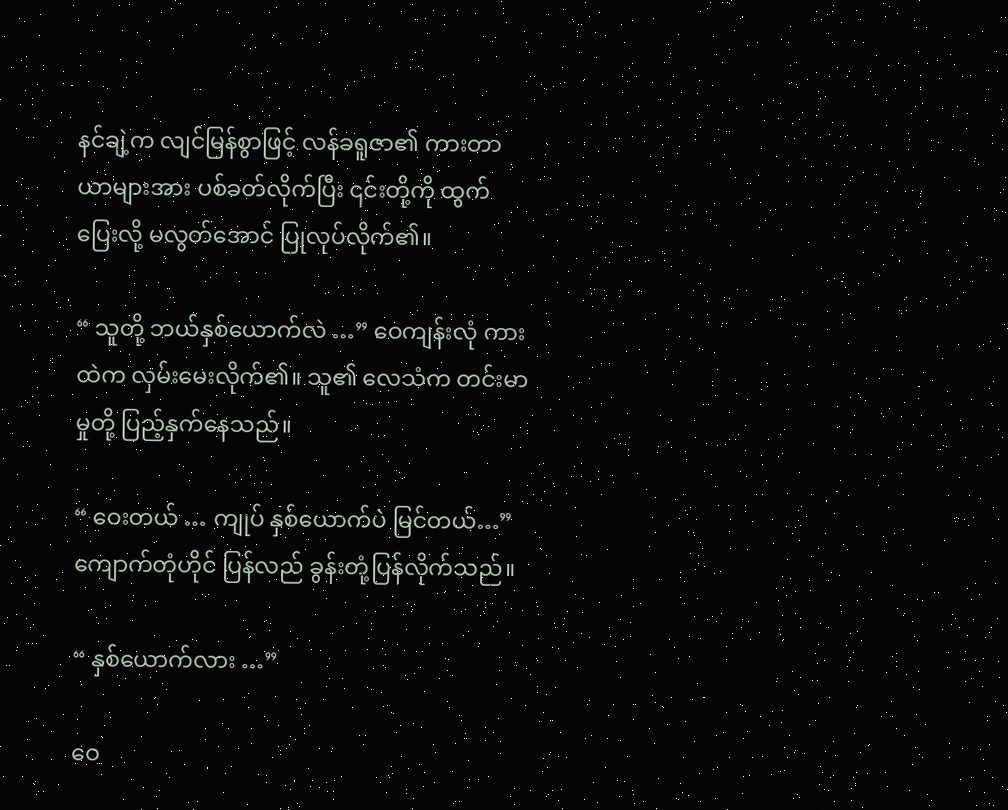နင်ချဲ့က လျင်မြန်စွာဖြင့် လန်ခရူဇာ၏ ကားတာယာများအား ပစ်ခတ်လိုက်ပြီး ၎င်းတို့ကို ထွက်ပြေးလို့ မလွတ်အောင် ပြုလုပ်လိုက်၏။

“ သူတို့ ဘယ်နှစ်ယောက်လဲ …” ဝေကျန်းလုံ ကားထဲက လှမ်းမေးလိုက်၏။ သူ၏ လေသံက တင်းမာမှုတို့ ပြည့်နှက်နေသည်။

“ ဝေးတယ် … ကျုပ် နှစ်ယောက်ပဲ မြင်တယ်…” ကျောက်တုံဟိုင် ပြန်လည် ခွန်းတုံ့ပြန်လိုက်သည်။

“ နှစ်ယောက်လား …”

ဝေ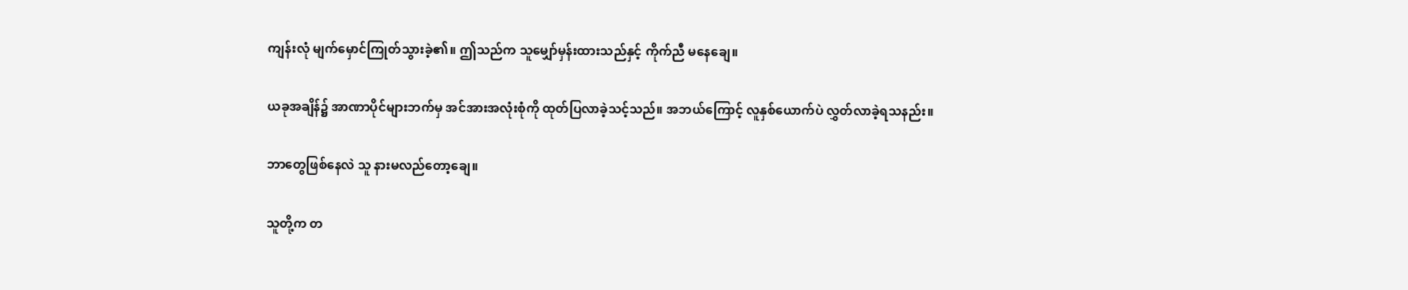ကျန်းလုံ မျက်မှောင်ကြုတ်သွားခဲ့၏။ ဤသည်က သူမျှော်မှန်းထားသည်နှင့် ကိုက်ညီ မနေချေ။

ယခုအချိန်၌ အာဏာပိုင်များဘက်မှ အင်အားအလုံးစုံကို ထုတ်ပြလာခဲ့သင့်သည်။ အဘယ်ကြောင့် လူနှစ်ယောက်ပဲ လွှတ်လာခဲ့ရသနည်း။

ဘာတွေဖြစ်နေလဲ သူ နားမလည်တော့ချေ။

သူတို့က တ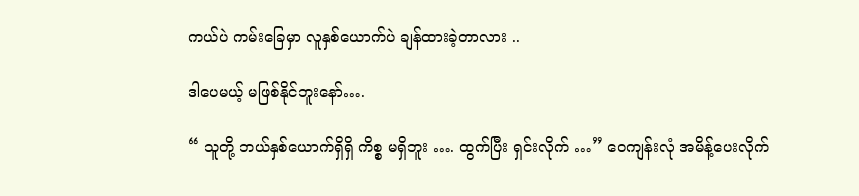ကယ်ပဲ ကမ်းခြေမှာ လူနှစ်ယောက်ပဲ ချန်ထားခဲ့တာလား ..

ဒါပေမယ့် မဖြစ်နိုင်ဘူးနော်….

“ သူတို့ ဘယ်နှစ်ယောက်ရှိရှိ ကိစ္စ မရှိဘူး …. ထွက်ပြီး ရှင်းလိုက် …” ဝေကျန်းလုံ အမိန့်ပေးလိုက်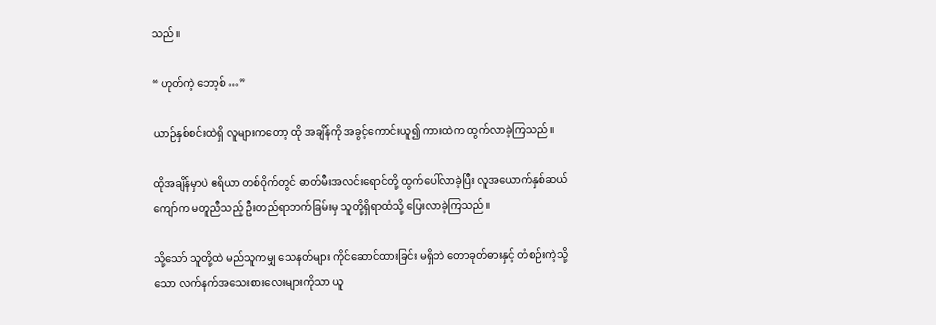သည်။

“ ဟုတ်ကဲ့ ဘော့စ် …”

ယာဉ်နှစ်စင်းထဲရှိ လူများကတော့ ထို အချိန်ကို အခွင့်ကောင်းယူ၍ ကားထဲက ထွက်လာခဲ့ကြသည်။

ထိုအချိန်မှာပဲ ဧရိယာ တစ်ဝိုက်တွင် ဓာတ်မီးအလင်းရောင်တို့ ထွက်ပေါ်လာခဲ့ပြီး လူအယောက်နှစ်ဆယ်ကျော်က မတူညီသည့် ဦးတည်ရာဘက်ခြမ်းမှ သူတို့ရှိရာထံသို့ ပြေးလာခဲ့ကြသည်။

သို့သော် သူတို့ထဲ မည်သူကမျှ သေနတ်များ ကိုင်ဆောင်ထားခြင်း မရှိဘဲ တောခုတ်ဓားနှင့် တံစဉ်းကဲ့သို့သော လက်နက်အသေးစားလေးများကိုသာ ယူ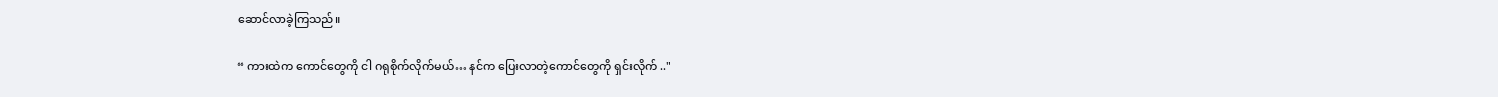ဆောင်လာခဲ့ကြသည်။

“ ကားထဲက ကောင်တွေကို ငါ ဂရုစိုက်လိုက်မယ်… နင်က ပြေးလာတဲ့ကောင်တွေကို ရှင်းလိုက် .."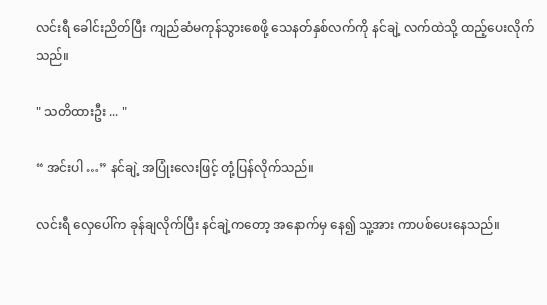လင်းရီ ခေါင်းညိတ်ပြီး ကျည်ဆံမကုန်သွားစေဖို့ သေနတ်နှစ်လက်ကို နင်ချဲ့ လက်ထဲသို့ ထည့်ပေးလိုက်သည်။

" သတိထားဦး ... "

“ အင်းပါ …” နင်ချဲ့ အပြုံးလေးဖြင့် တုံ့ပြန်လိုက်သည်။

လင်းရီ လှေပေါ်က ခုန်ချလိုက်ပြီး နင်ချဲ့ကတော့ အနောက်မှ နေ၍ သူ့အား ကာပစ်ပေးနေသည်။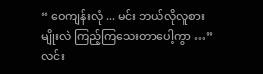“ ဝေကျန်းလုံ ... မင်း ဘယ်လိုလူစားမျိုးလဲ ကြည့်ကြသေးတာပေါ့ကွာ …” လင်း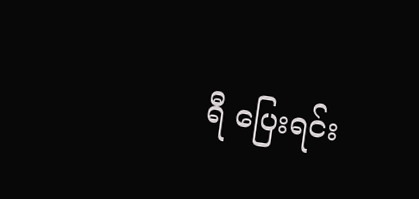ရီ ပြေးရင်း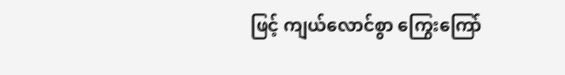ဖြင့် ကျယ်လောင်စွာ ကြွေးကြော်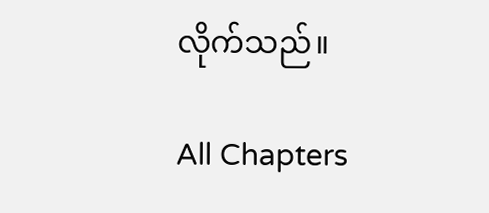လိုက်သည်။

All Chapters